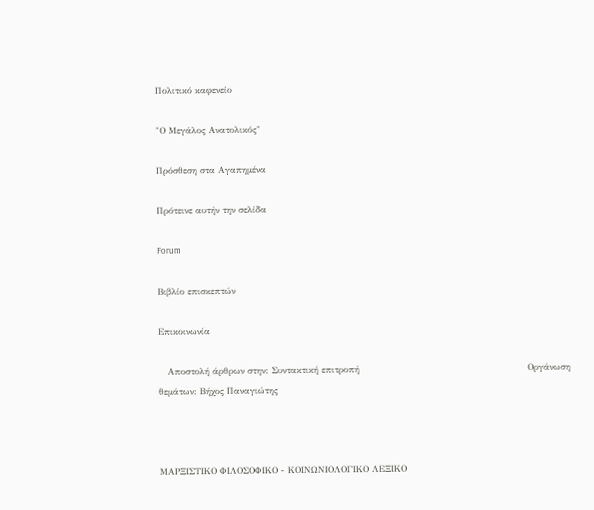Πολιτικό καφενείο

"Ο Μεγάλος Ανατολικός"

Πρόσθεση στα Αγαπημένα

Πρότεινε αυτήν την σελίδα

Forum

Βιβλίο επισκεπτών

Επικοινωνία

   Αποστολή άρθρων στην: Συντακτική επιτροπή                                                        Οργάνωση θεμάτων: Βήχος Παναγιώτης



ΜΑΡΞΙΣΤΙΚΟ ΦΙΛΟΣΟΦΙΚΟ - ΚΟΙΝΩΝΙΟΛΟΓΙΚΟ ΛΕΞΙΚΟ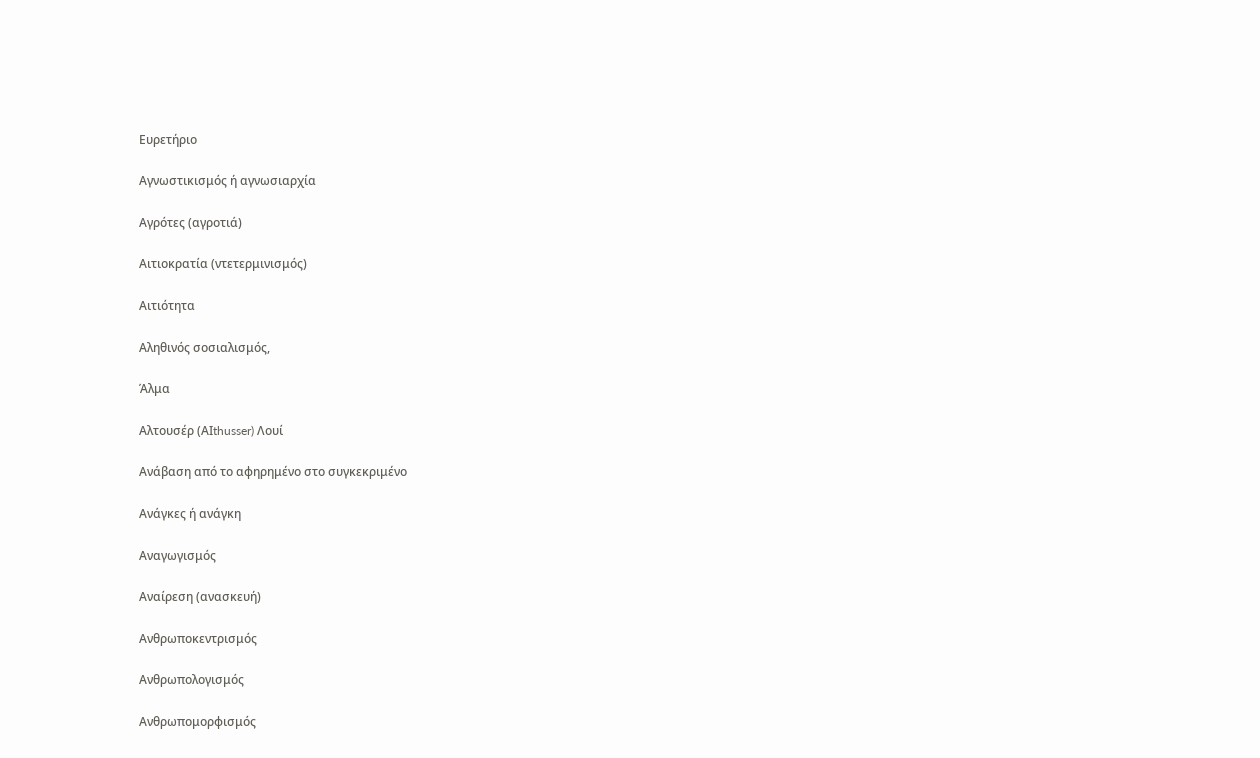Ευρετήριο

Αγνωστικισμός ή αγνωσιαρχία

Αγρότες (αγροτιά)

Αιτιοκρατία (ντετερμινισμός)

Αιτιότητα

Αληθινός σοσιαλισμός,

Άλμα

Αλτουσέρ (ΑΙthusser) Λουί

Ανάβαση από το αφηρημένο στο συγκεκριμένο

Ανάγκες ή ανάγκη

Αναγωγισμός

Aναίρεση (ανασκευή)

Ανθρωποκεντρισμός

Ανθρωπολογισμός

Ανθρωπομορφισμός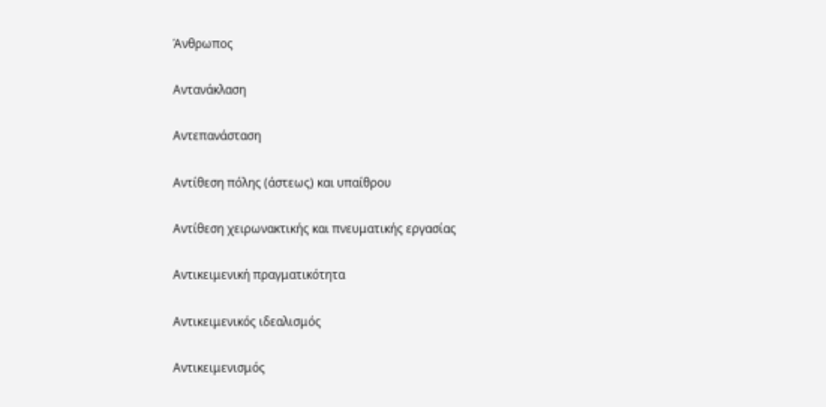Άνθρωπος

Αντανάκλαση

Αντεπανάσταση

Αντίθεση πόλης (άστεως) και υπαίθρου

Αντίθεση χειρωνακτικής και πνευματικής εργασίας

Aντικειμενική πραγματικότητα

Αντικειμενικός ιδεαλισμός

Αντικειμενισμός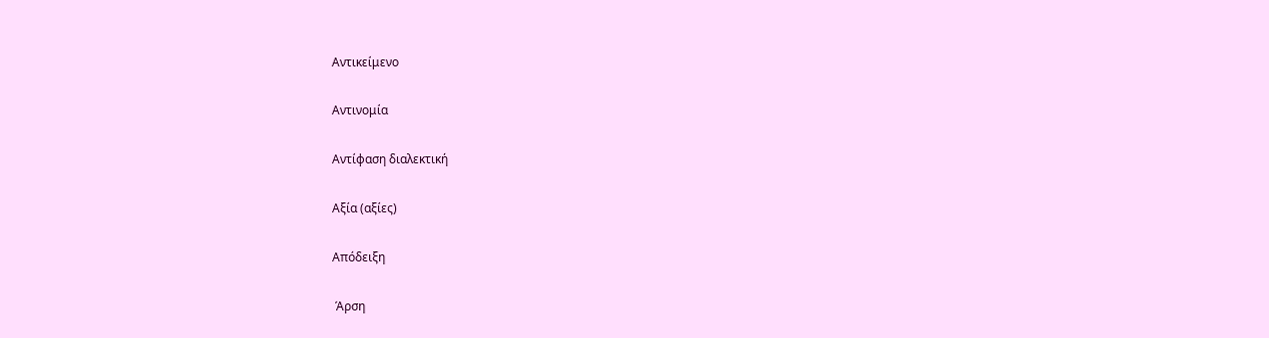Αντικείμενο

Αντινομία

Αντίφαση διαλεκτική

Αξία (αξίες)

Απόδειξη

 Άρση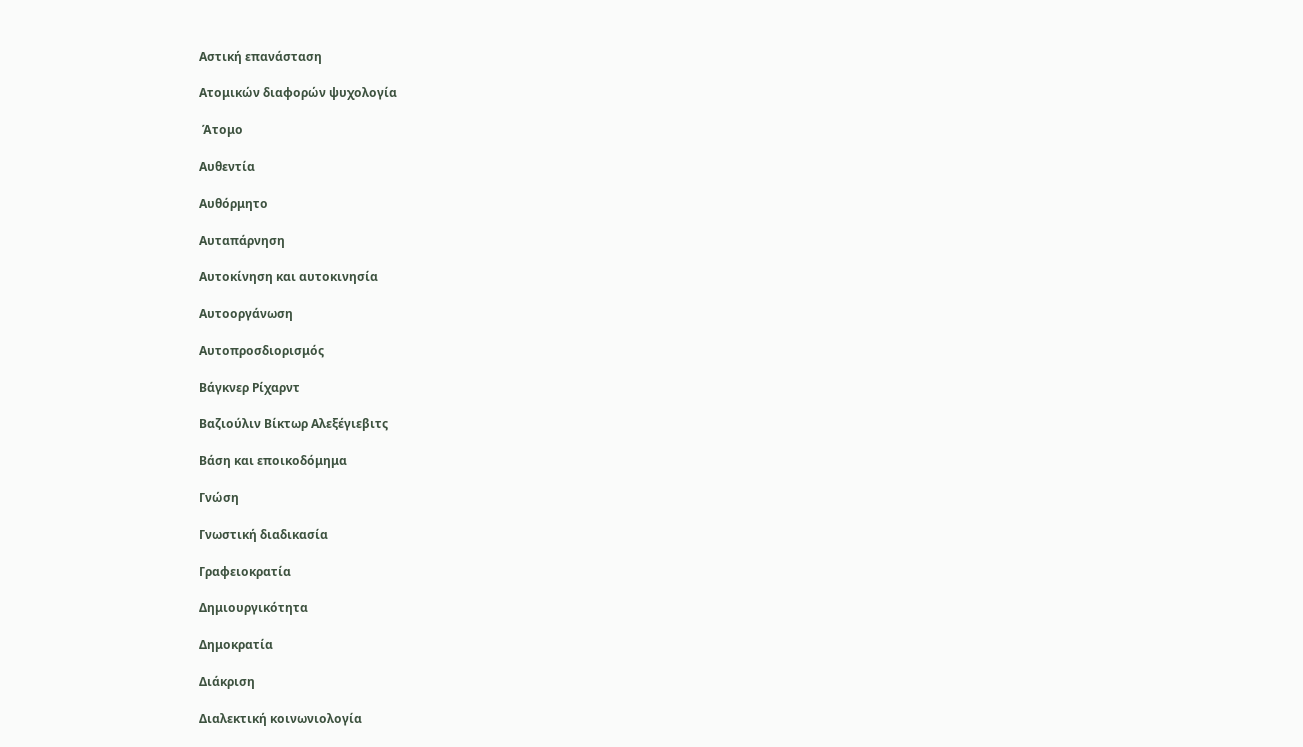Αστική επανάσταση

Aτομικών διαφορών ψυχολογία

 Άτομο

Αυθεντία

Aυθόρμητο

Αυταπάρνηση

Αυτοκίνηση και αυτοκινησία

Αυτοοργάνωση

Αυτοπροσδιορισμός

Βάγκνερ Ρίχαρντ

Βαζιούλιν Βίκτωρ Αλεξέγιεβιτς

Βάση και εποικοδόμημα

Γνώση

Γνωστική διαδικασία

Γραφειοκρατία

Δημιουργικότητα

Δημοκρατία

Διάκριση

Διαλεκτική κοινωνιολογία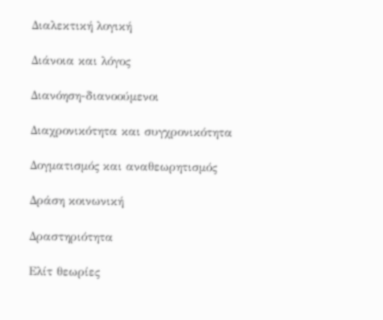Διαλεκτική λογική

Διάνοια και λόγος

Διανόηση-διανοούμενοι

Διαχρονικότητα και συγχρονικότητα

Δογματισμός και αναθεωρητισμός

Δράση κοινωνική

Δραστηριότητα

Ελίτ θεωρίες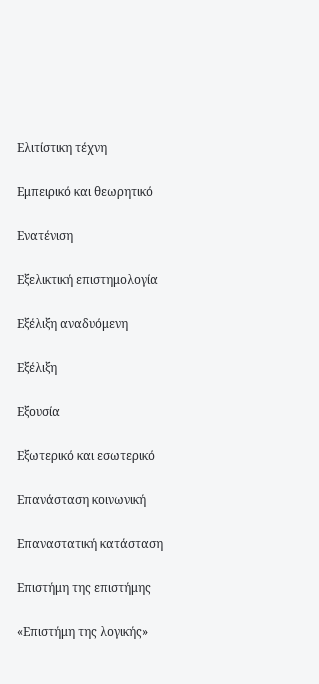Ελιτίστικη τέχνη

Εμπειρικό και θεωρητικό

Ενατένιση

Eξελικτική επιστημολογία

Eξέλιξη αναδυόμενη

Eξέλιξη

Εξουσία

Εξωτερικό και εσωτερικό

Επανάσταση κοινωνική

Επαναστατική κατάσταση

Επιστήμη της επιστήμης

«Επιστήμη της λογικής»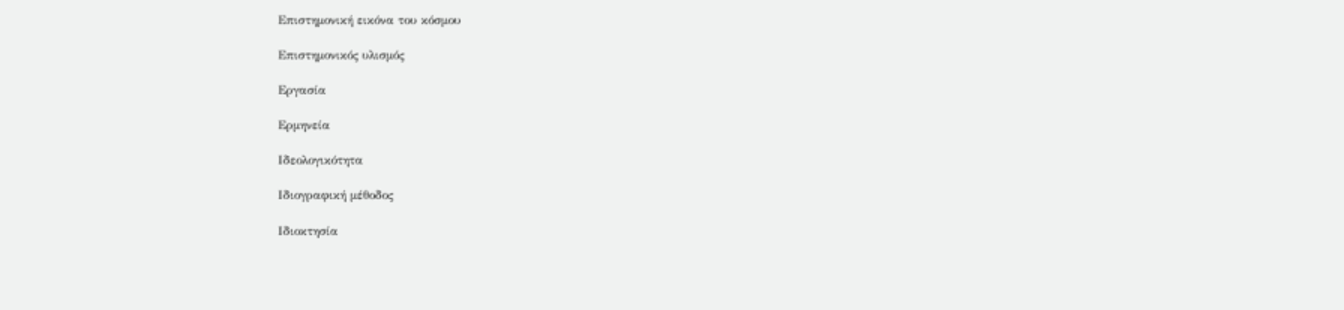Επιστημονική εικόνα του κόσμου

Επιστημονικός υλισμός

Eργασία

Ερμηνεία

Ιδεολογικότητα

Ιδιογραφική μέθοδος

Ιδιοκτησία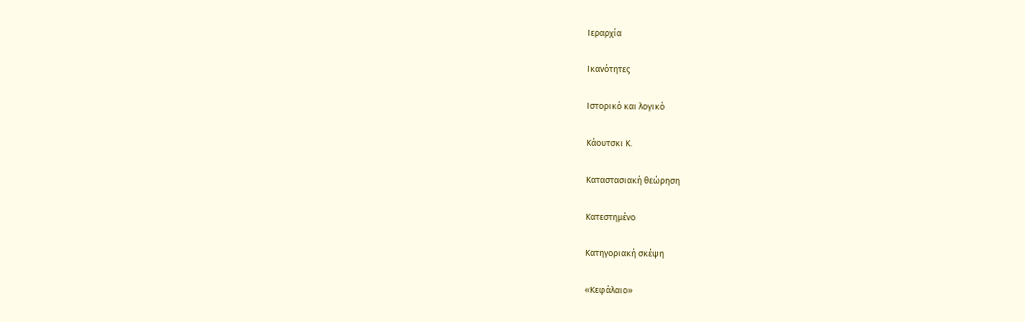Iεραρχία

Iκανότητες

Ιστορικό και λογικό

Κάουτσκι Κ.

Καταστασιακή θεώρηση

Κατεστημένο

Κατηγοριακή σκέψη

«Κεφάλαιο»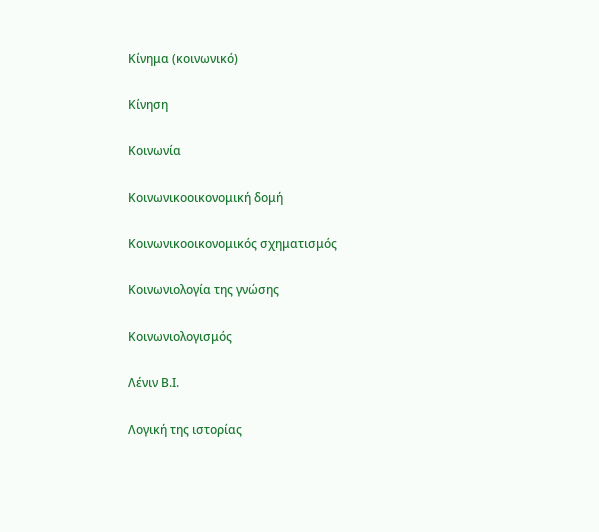Κίνημα (κοινωνικό)

Κίνηση

Kοινωνία

Κοινωνικοοικονομική δομή

Κοινωνικοοικονομικός σχηματισμός

Κοινωνιολογία της γνώσης

Κοινωνιολογισμός

Λένιν Β.Ι.

Λογική της ιστορίας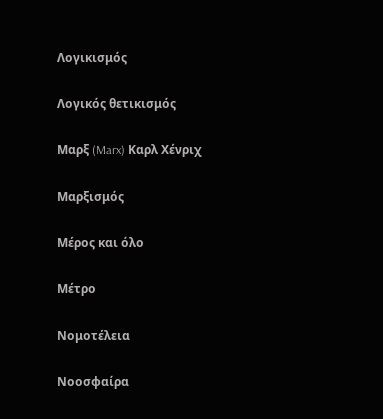Λογικισμός

Λογικός θετικισμός

Μαρξ (Marx) Καρλ Χένριχ

Μαρξισμός

Μέρος και όλο

Μέτρο

Νομοτέλεια

Νοοσφαίρα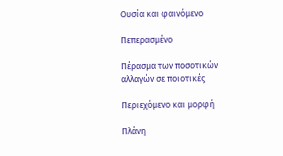Ουσία και φαινόμενο

Πεπερασμένο

Πέρασμα των ποσοτικών αλλαγών σε ποιοτικές

Περιεχόμενο και μορφή

Πλάνη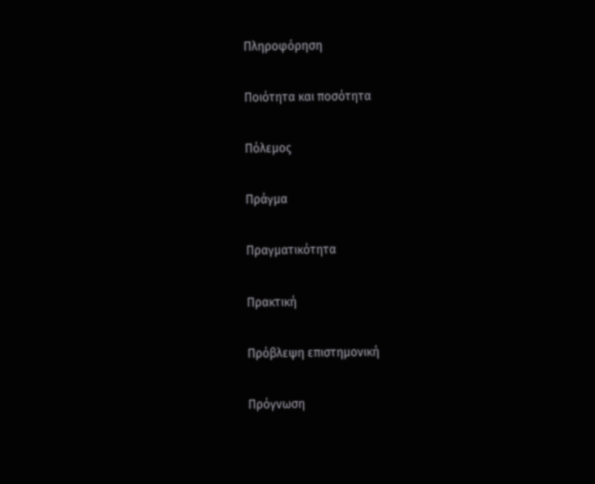Πληροφόρηση

Ποιότητα και ποσότητα

Πόλεμος

Πράγμα

Πραγματικότητα

Πρακτική

Πρόβλεψη επιστημονική

Πρόγνωση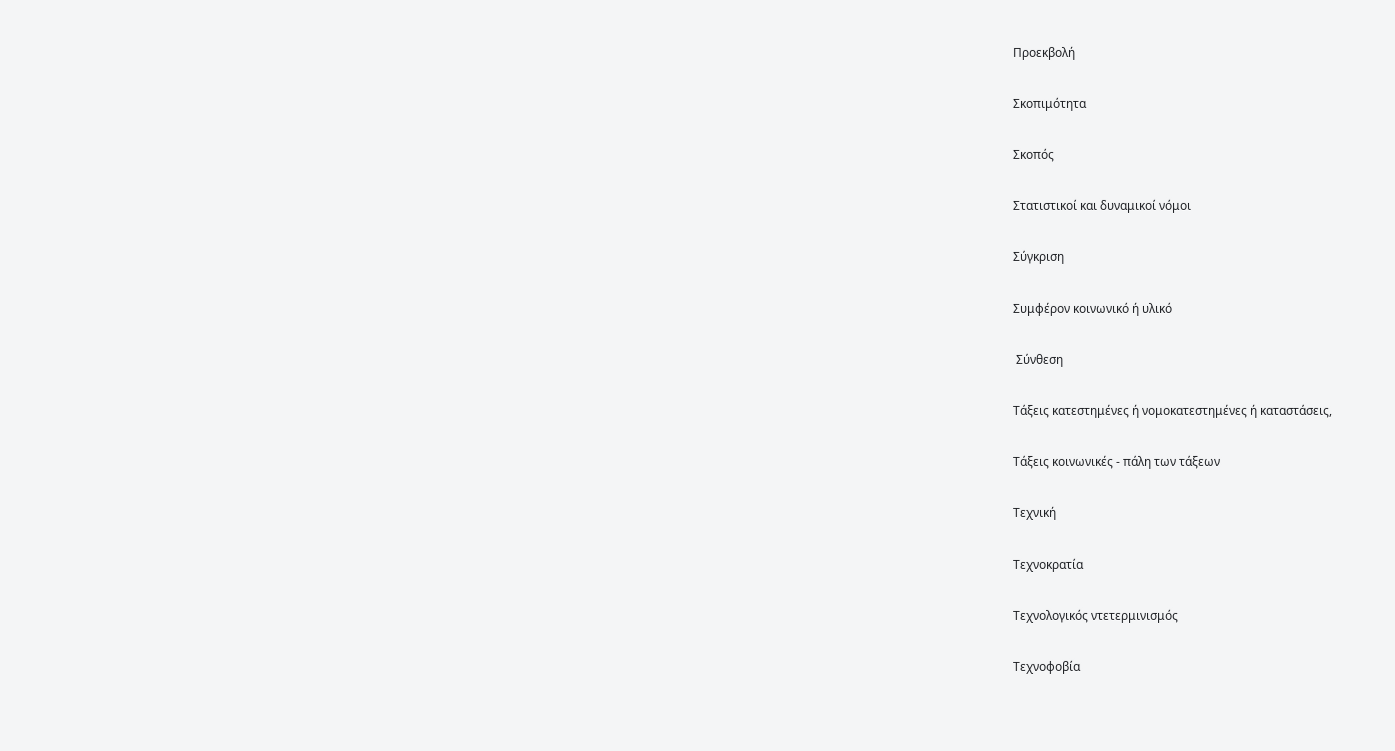Προεκβολή

Σκοπιμότητα

Σκοπός

Στατιστικοί και δυναμικοί νόμοι

Σύγκριση

Συμφέρον κοινωνικό ή υλικό

 Σύνθεση

Τάξεις κατεστημένες ή νομοκατεστημένες ή καταστάσεις,

Τάξεις κοινωνικές - πάλη των τάξεων

Τεχνική

Τεχνοκρατία

Τεχνολογικός ντετερμινισμός

Τεχνοφοβία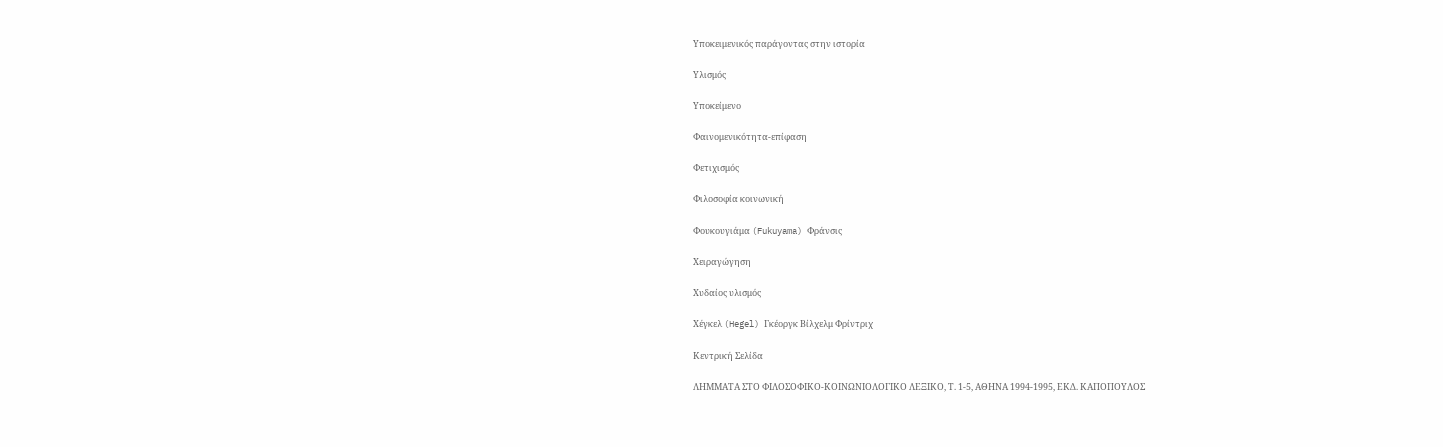Υποκειμενικός παράγοντας στην ιστορία

Υλισμός

Υποκείμενο

Φαινομενικότητα-επίφαση

Φετιχισμός

Φιλοσοφία κοινωνική

Φουκουγιάμα (Fukuyama) Φράνσις

Χειραγώγηση

Χυδαίος υλισμός

Χέγκελ (Hegel) Γκέοργκ Βίλχελμ Φρίντριχ

Κεντρική Σελίδα

ΛΗΜΜΑΤΑ ΣΤΟ ΦΙΛΟΣΟΦΙΚΟ-ΚΟΙΝΩΝΙΟΛΟΓΙΚΟ ΛΕΞΙΚΟ, Τ. 1-5, ΑΘΗΝΑ 1994-1995, ΕΚΔ. ΚΑΠΟΠΟΥΛΟΣ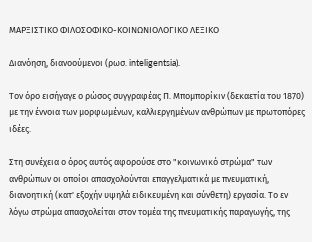ΜΑΡΞΙΣΤΙΚΟ ΦΙΛΟΣΟΦΙΚΟ-ΚΟΙΝΩΝΙΟΛΟΓΙΚΟ ΛΕΞΙΚΟ

Διανόηση, διανοούμενοι (ρωσ. inteligentsia).

Τον όρο εισήγαγε ο ρώσος συγγραφέας Π. Μπομπορίκιν (δεκαετία του 1870) με την έννοια των μορφωμένων, καλλιεργημένων ανθρώπων με πρωτοπόρες ιδέες.

Στη συνέχεια ο όρος αυτός αφορούσε στο "κοινωνικό στρώμα" των ανθρώπων οι οποίοι απασχολούνται επαγγελματικά με πνευματική, διανοητική (κατ' εξοχήν υψηλά ειδικευμένη και σύνθετη) εργασία. Το εν λόγω στρώμα απασχολείται στον τομέα της πνευματικής παραγωγής, της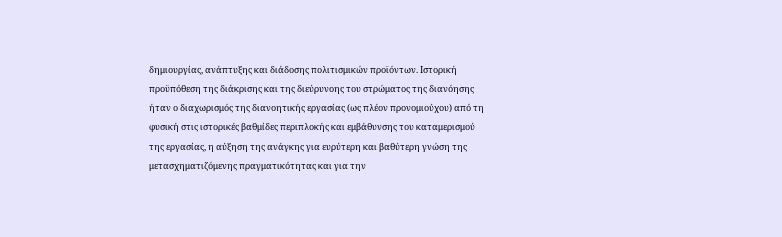δημιουργίας, ανάπτυξης και διάδοσης πολιτισμικών προϊόντων. Ιστορική προϋπόθεση της διάκρισης και της διεύρυνοης του στρώματος της διανόησης ήταν ο διαχωρισμός της διανοητικής εργασίας (ως πλέον προνομιούχου) από τη φυσική στις ιστορικές βαθμίδες περιπλοκής και εμβάθυνσης του καταμερισμού της εργασίας, η αύξηση της ανάγκης για ευρύτερη και βαθύτερη γνώση της μετασχηματιζόμενης πραγματικότητας και για την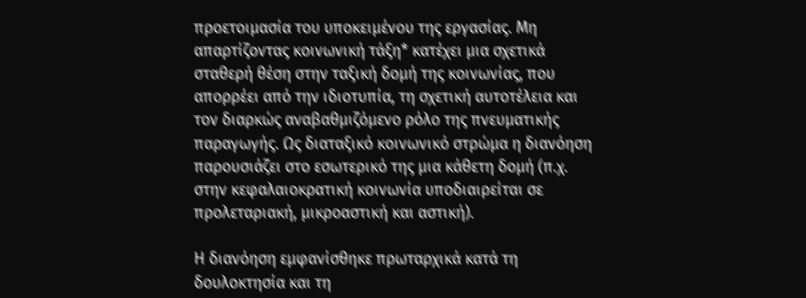προετοιμασία του υποκειμένου της εργασίας. Μη απαρτίζοντας κοινωνική τάξη* κατέχει μια σχετικά σταθερή θέση στην ταξική δομή της κοινωνίας, που απορρέει από την ιδιοτυπία, τη σχετική αυτοτέλεια και τον διαρκώς αναβαθμιζόμενο ρόλο της πνευματικής παραγωγής. Ως διαταξικό κοινωνικό στρώμα η διανόηση παρουσιάζει στο εσωτερικό της μια κάθετη δομή (π.χ. στην κεφαλαιοκρατική κοινωνία υποδιαιρείται σε προλεταριακή, μικροαστική και αστική).

Η διανόηση εμφανίσθηκε πρωταρχικά κατά τη δουλοκτησία και τη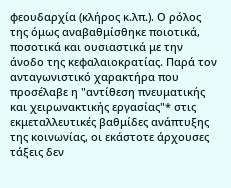φεουδαρχία (κλήρος κ.λπ.). Ο ρόλος της όμως αναβαθμίσθηκε ποιοτικά, ποσοτικά και ουσιαστικά με την άνοδο της κεφαλαιοκρατίας. Παρά τον ανταγωνιστικό χαρακτήρα που προσέλαβε η "αντίθεση πνευματικής και χειρωνακτικής εργασίας"* στις εκμεταλλευτικές βαθμίδες ανάπτυξης της κοινωνίας, οι εκάστοτε άρχουσες τάξεις δεν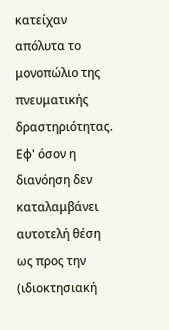κατείχαν απόλυτα το μονοπώλιο της πνευματικής δραστηριότητας. Εφ' όσον η διανόηση δεν καταλαμβάνει αυτοτελή θέση ως προς την (ιδιοκτησιακή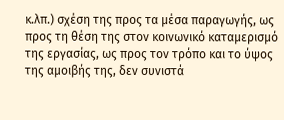κ.λπ.) σχέση της προς τα μέσα παραγωγής, ως προς τη θέση της στον κοινωνικό καταμερισμό της εργασίας, ως προς τον τρόπο και το ύψος της αμοιβής της, δεν συνιστά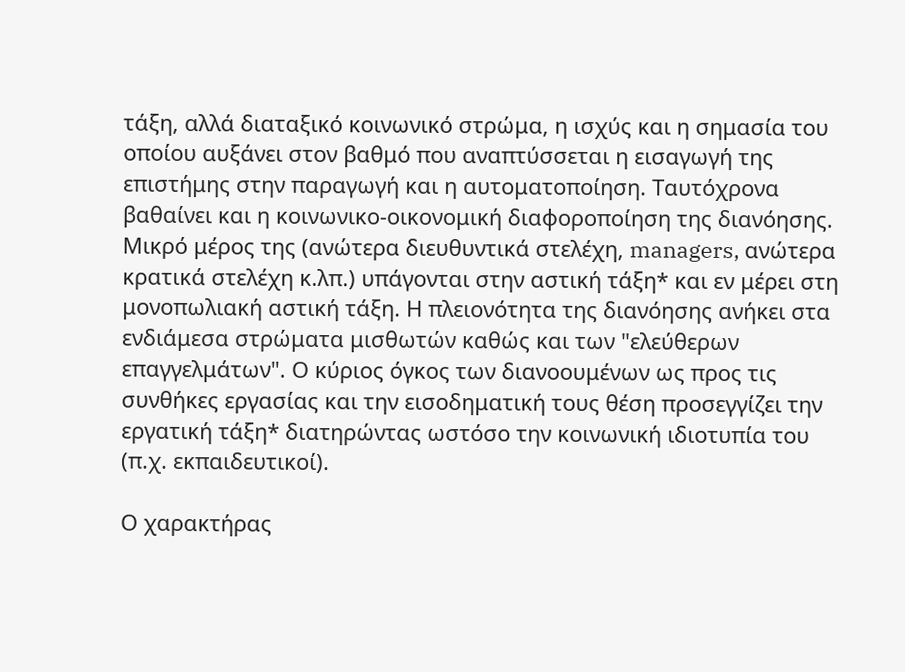τάξη, αλλά διαταξικό κοινωνικό στρώμα, η ισχύς και η σημασία του οποίου αυξάνει στον βαθμό που αναπτύσσεται η εισαγωγή της επιστήμης στην παραγωγή και η αυτοματοποίηση. Ταυτόχρονα βαθαίνει και η κοινωνικο-οικονομική διαφοροποίηση της διανόησης. Μικρό μέρος της (ανώτερα διευθυντικά στελέχη, managers, ανώτερα κρατικά στελέχη κ.λπ.) υπάγονται στην αστική τάξη* και εν μέρει στη μονοπωλιακή αστική τάξη. Η πλειονότητα της διανόησης ανήκει στα ενδιάμεσα στρώματα μισθωτών καθώς και των "ελεύθερων επαγγελμάτων". Ο κύριος όγκος των διανοουμένων ως προς τις συνθήκες εργασίας και την εισοδηματική τους θέση προσεγγίζει την εργατική τάξη* διατηρώντας ωστόσο την κοινωνική ιδιοτυπία του (π.χ. εκπαιδευτικοί).

Ο χαρακτήρας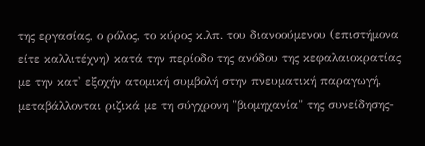της εργασίας, ο ρόλος, το κύρος κ.λπ. του διανοούμενου (επιστήμονα είτε καλλιτέχνη) κατά την περίοδο της ανόδου της κεφαλαιοκρατίας με την κατ' εξοχήν ατομική συμβολή στην πνευματική παραγωγή, μεταβάλλονται ριζικά με τη σύγχρονη "βιομηχανία" της συνείδησης-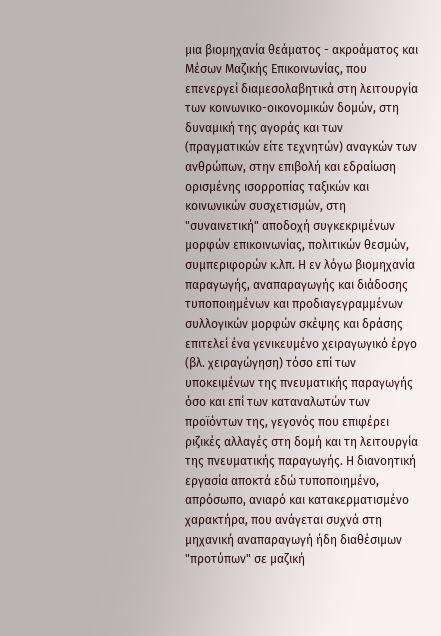μια βιομηχανία θεάματος - ακροάματος και Μέσων Μαζικής Επικοινωνίας, που επενεργεί διαμεσολαβητικά στη λειτουργία των κοινωνικο-οικονομικών δομών, στη δυναμική της αγοράς και των (πραγματικών είτε τεχνητών) αναγκών των ανθρώπων, στην επιβολή και εδραίωση ορισμένης ισορροπίας ταξικών και κοινωνικών συσχετισμών, στη "συναινετική" αποδοχή συγκεκριμένων μορφών επικοινωνίας, πολιτικών θεσμών, συμπεριφορών κ.λπ. Η εν λόγω βιομηχανία παραγωγής, αναπαραγωγής και διάδοσης τυποποιημένων και προδιαγεγραμμένων συλλογικών μορφών σκέψης και δράσης επιτελεί ένα γενικευμένο χειραγωγικό έργο (βλ. χειραγώγηση) τόσο επί των υποκειμένων της πνευματικής παραγωγής όσο και επί των καταναλωτών των προϊόντων της, γεγονός που επιφέρει ριζικές αλλαγές στη δομή και τη λειτουργία της πνευματικής παραγωγής. Η διανοητική εργασία αποκτά εδώ τυποποιημένο, απρόσωπο, ανιαρό και κατακερματισμένο χαρακτήρα, που ανάγεται συχνά στη μηχανική αναπαραγωγή ήδη διαθέσιμων "προτύπων" σε μαζική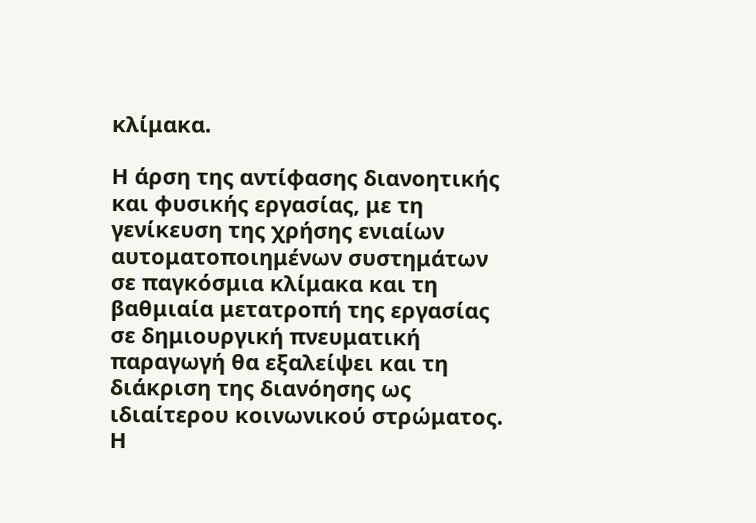κλίμακα.

Η άρση της αντίφασης διανοητικής και φυσικής εργασίας, με τη γενίκευση της χρήσης ενιαίων αυτοματοποιημένων συστημάτων σε παγκόσμια κλίμακα και τη βαθμιαία μετατροπή της εργασίας σε δημιουργική πνευματική παραγωγή θα εξαλείψει και τη διάκριση της διανόησης ως ιδιαίτερου κοινωνικού στρώματος. Η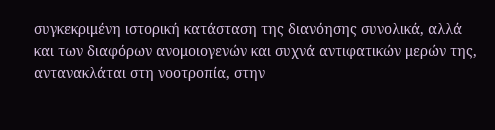συγκεκριμένη ιστορική κατάσταση της διανόησης συνολικά, αλλά και των διαφόρων ανομοιογενών και συχνά αντιφατικών μερών της, αντανακλάται στη νοοτροπία, στην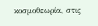κοσμοθεωρία, στις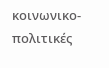κοινωνικο-πολιτικές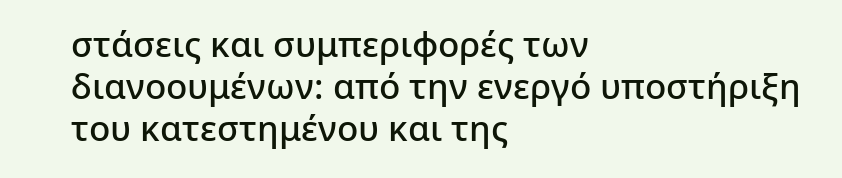στάσεις και συμπεριφορές των διανοουμένων: από την ενεργό υποστήριξη του κατεστημένου και της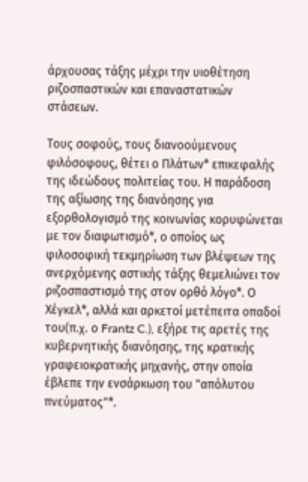άρχουσας τάξης μέχρι την υιοθέτηση ριζοσπαστικών και επαναστατικών στάσεων.

Τους σοφούς, τους διανοούμενους φιλόσοφους, θέτει ο Πλάτων* επικεφαλής της ιδεώδους πολιτείας του. Η παράδοση της αξίωσης της διανόησης για εξορθολογισμό της κοινωνίας κορυφώνεται με τον διαφωτισμό*, ο οποίος ως φιλοσοφική τεκμηρίωση των βλέψεων της ανερχόμενης αστικής τάξης θεμελιώνει τον ριζοσπαστισμό της στον ορθό λόγο*. Ο Χέγκελ*, αλλά και αρκετοί μετέπειτα οπαδοί του(π.χ. ο Frantz C.), εξήρε τις αρετές της κυβερνητικής διανόησης, της κρατικής γραφειοκρατικής μηχανής, στην οποία έβλεπε την ενσάρκωση του "απόλυτου πνεύματος"*.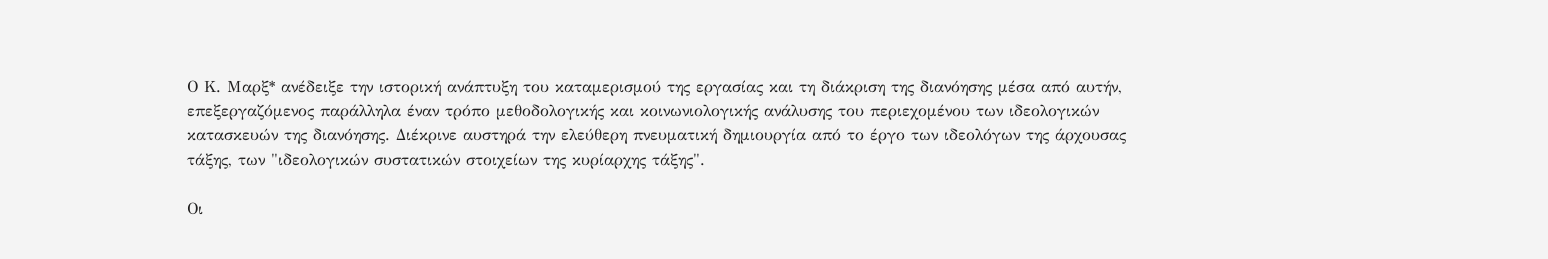Ο Κ. Μαρξ* ανέδειξε την ιστορική ανάπτυξη του καταμερισμού της εργασίας και τη διάκριση της διανόησης μέσα από αυτήν, επεξεργαζόμενος παράλληλα έναν τρόπο μεθοδολογικής και κοινωνιολογικής ανάλυσης του περιεχομένου των ιδεολογικών κατασκευών της διανόησης. Διέκρινε αυστηρά την ελεύθερη πνευματική δημιουργία από το έργο των ιδεολόγων της άρχουσας τάξης, των "ιδεολογικών συστατικών στοιχείων της κυρίαρχης τάξης".

Οι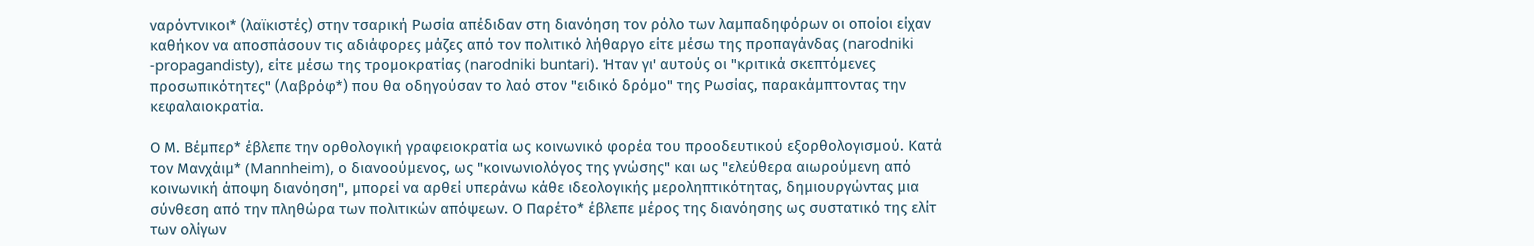ναρόντνικοι* (λαϊκιστές) στην τσαρική Ρωσία απέδιδαν στη διανόηση τον ρόλο των λαμπαδηφόρων οι οποίοι είχαν καθήκον να αποσπάσουν τις αδιάφορες μάζες από τον πολιτικό λήθαργο είτε μέσω της προπαγάνδας (narodniki -propagandisty), είτε μέσω της τρομοκρατίας (narodniki buntari). Ήταν γι' αυτούς οι "κριτικά σκεπτόμενες προσωπικότητες" (Λαβρόφ*) που θα οδηγούσαν το λαό στον "ειδικό δρόμο" της Ρωσίας, παρακάμπτοντας την κεφαλαιοκρατία.

Ο Μ. Βέμπερ* έβλεπε την ορθολογική γραφειοκρατία ως κοινωνικό φορέα του προοδευτικού εξορθολογισμού. Κατά τον Μανχάιμ* (Mannheim), ο διανοούμενος, ως "κοινωνιολόγος της γνώσης" και ως "ελεύθερα αιωρούμενη από κοινωνική άποψη διανόηση", μπορεί να αρθεί υπεράνω κάθε ιδεολογικής μεροληπτικότητας, δημιουργώντας μια σύνθεση από την πληθώρα των πολιτικών απόψεων. Ο Παρέτο* έβλεπε μέρος της διανόησης ως συστατικό της ελίτ των ολίγων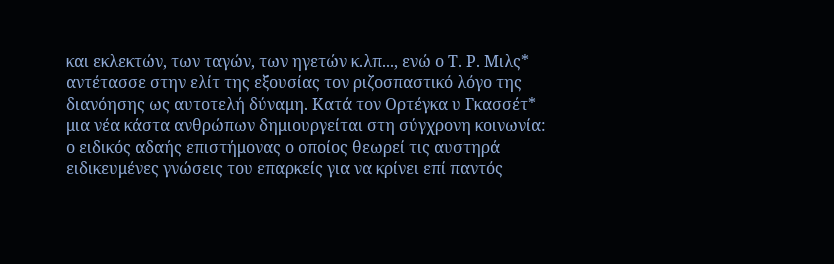και εκλεκτών, των ταγών, των ηγετών κ.λπ..., ενώ ο Τ. Ρ. Μιλς* αντέτασσε στην ελίτ της εξουσίας τον ριζοσπαστικό λόγο της διανόησης ως αυτοτελή δύναμη. Κατά τον Ορτέγκα υ Γκασσέτ* μια νέα κάστα ανθρώπων δημιουργείται στη σύγχρονη κοινωνία: ο ειδικός αδαής επιστήμονας ο οποίος θεωρεί τις αυστηρά ειδικευμένες γνώσεις του επαρκείς για να κρίνει επί παντός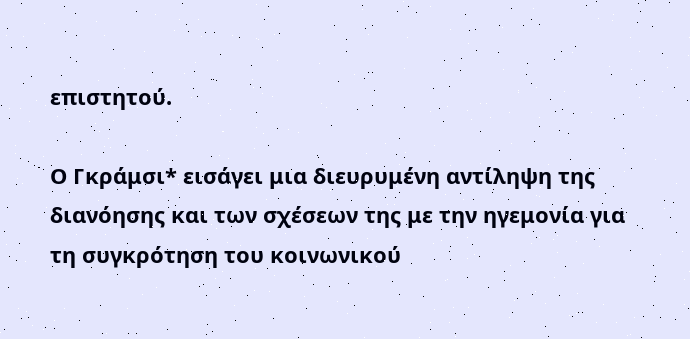επιστητού.

Ο Γκράμσι* εισάγει μια διευρυμένη αντίληψη της διανόησης και των σχέσεων της με την ηγεμονία για τη συγκρότηση του κοινωνικού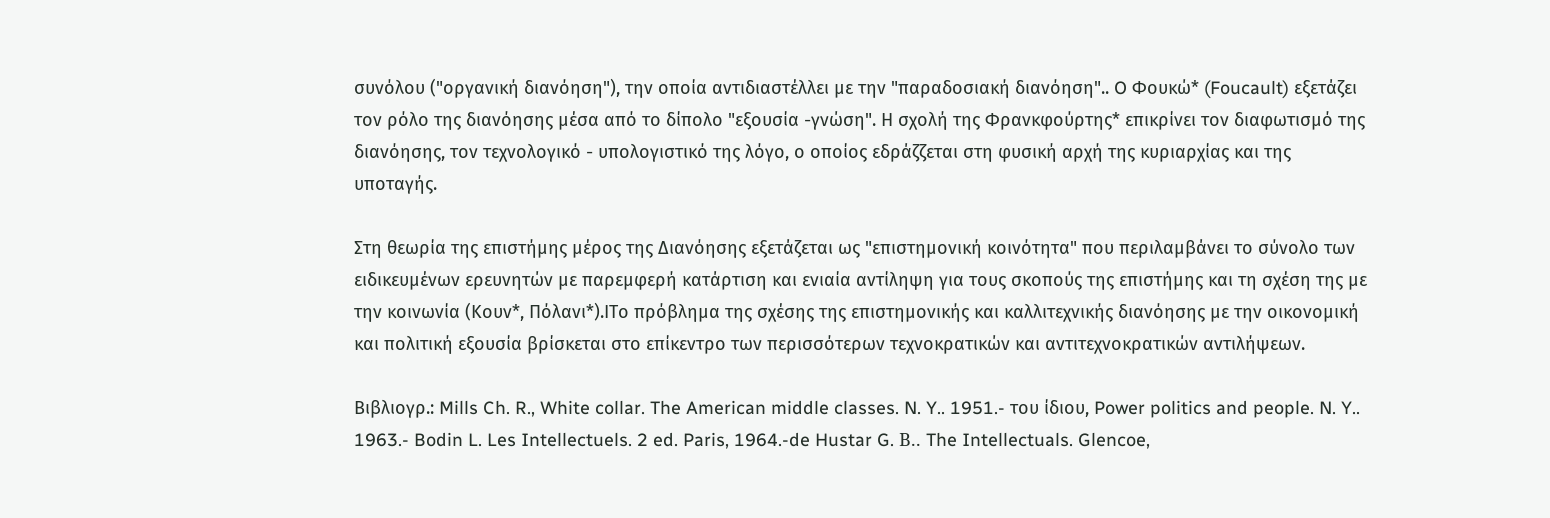συνόλου ("οργανική διανόηση"), την οποία αντιδιαστέλλει με την "παραδοσιακή διανόηση".. O Φουκώ* (Foucault) εξετάζει τον ρόλο της διανόησης μέσα από το δίπολο "εξουσία -γνώση". Η σχολή της Φρανκφούρτης* επικρίνει τον διαφωτισμό της διανόησης, τον τεχνολογικό - υπολογιστικό της λόγο, ο οποίος εδράζζεται στη φυσική αρχή της κυριαρχίας και της υποταγής.

Στη θεωρία της επιστήμης μέρος της Διανόησης εξετάζεται ως "επιστημονική κοινότητα" που περιλαμβάνει το σύνολο των ειδικευμένων ερευνητών με παρεμφερή κατάρτιση και ενιαία αντίληψη για τους σκοπούς της επιστήμης και τη σχέση της με την κοινωνία (Κουν*, Πόλανι*).ΙΤο πρόβλημα της σχέσης της επιστημονικής και καλλιτεχνικής διανόησης με την οικονομική και πολιτική εξουσία βρίσκεται στο επίκεντρο των περισσότερων τεχνοκρατικών και αντιτεχνοκρατικών αντιλήψεων.

Βιβλιογρ.: Mills Ch. R., White collar. The American middle classes. N. Y.. 1951.- του ίδιου, Power politics and people. N. Y.. 1963.- Bodin L. Les Intellectuels. 2 ed. Paris, 1964.-de Hustar G. В.. The Intellectuals. Glencoe,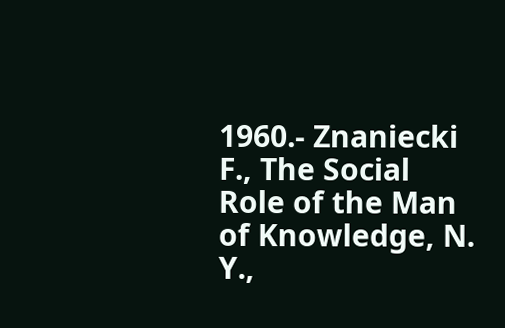1960.- Znaniecki F., The Social Role of the Man of Knowledge, N. Y.,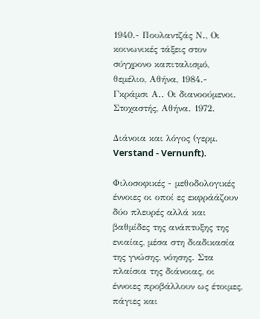1940.- Πουλαντζάς Ν., Οι κοινωνικές τάξεις στον σύγχρονο καπιταλισμό, θεμέλιο, Αθήνα, 1984.- Γκράμσι Α.. Οι διανοούμενοι. Στοχαστής, Αθήνα. 1972.

Διάνοια και λόγος (γερμ. Verstand - Vernunft).

Φιλοσοφικές - μεθοδολογικές έννοιες οι οποί ες εκφράάζουν δύο πλευρές αλλά και βαθμίδες της ανάπτυξης της ενιαίας, μέσα στη διαδικασία της γνώσης, νόησης. Στα πλαίσια της διάνοιας, οι έννοιες προβάλλουν ως έτοιμες, πάγιες και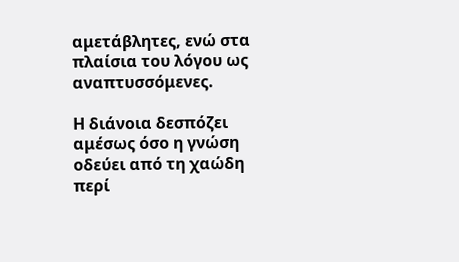αμετάβλητες, ενώ στα πλαίσια του λόγου ως αναπτυσσόμενες.

Η διάνοια δεσπόζει αμέσως όσο η γνώση οδεύει από τη χαώδη περί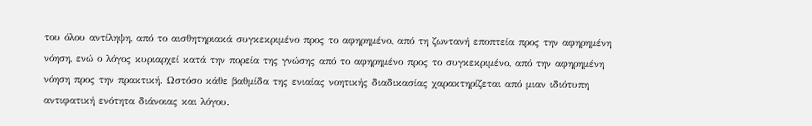του όλου αντίληψη, από το αισθητηριακά συγκεκριμένο προς το αφηρημένο, από τη ζωντανή εποπτεία προς την αφηρημένη νόηση, ενώ ο λόγος κυριαρχεί κατά την πορεία της γνώσης από το αφηρημένο προς το συγκεκριμένο, από την αφηρημένη νόηση προς την πρακτική. Ωστόσο κάθε βαθμίδα της ενιαίας νοητικής διαδικασίας χαρακτηρίζεται από μιαν ιδιότυπη αντιφατική ενότητα διάνοιας και λόγου.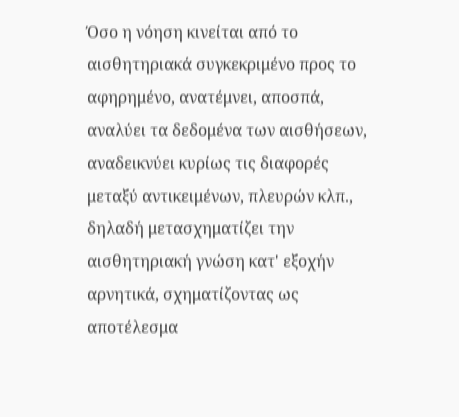Όσο η νόηση κινείται από το αισθητηριακά συγκεκριμένο προς το αφηρημένο, ανατέμνει, αποσπά, αναλύει τα δεδομένα των αισθήσεων, αναδεικνύει κυρίως τις διαφορές μεταξύ αντικειμένων, πλευρών κλπ., δηλαδή μετασχηματίζει την αισθητηριακή γνώση κατ' εξοχήν αρνητικά, σχηματίζοντας ως αποτέλεσμα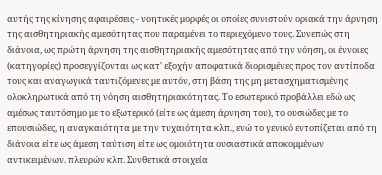αυτής της κίνησης αφαιρέσεις - νοητικές μορφές οι οποίες συνιστούν οριακά την άρνηση της αισθητηριακής αμεσότητας που παραμένει το περιεχόμενο τους. Συνεπώς στη διάνοια, ως πρώτη άρνηση της αισθητηριακής αμεσότητας από την νόηση, οι έννοιες (κατηγορίες) προσεγγίζονται ως κατ' εξοχήν αποφατικά διορισμένες προς τον αντίποδα τους και αναγωγικά ταυτιζόμενες με αυτόν, στη βάση της μη μετασχηματισμένης ολοκληρωτικά από τη νόηση αισθητηριακότητας. Το εσωτερικό προβάλλει εδώ ως αμέσως ταυτόσημο με το εξωτερικό (είτε ως άμεση άρνηση του), το ουσιώδες με το επουσιώδες, η αναγκαιότητα με την τυχαιότητα κλπ., ενώ το γενικό εντοπίζεται από τη διάνοια είτε ως άμεση ταύτιση είτε ως ομοιότητα ουσιαστικά αποκομμένων αντικειμένων. πλευρών κλπ. Συνθετικά στοιχεία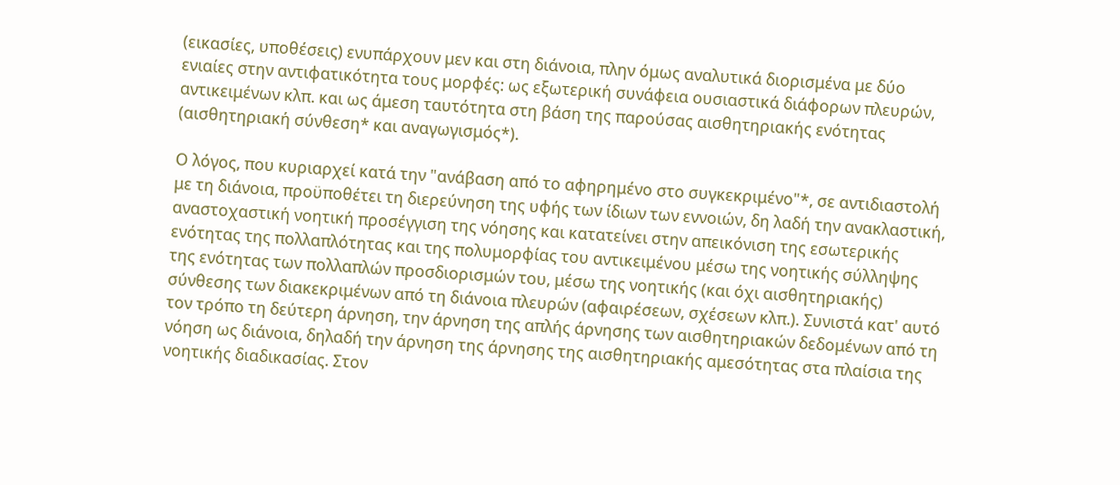(εικασίες, υποθέσεις) ενυπάρχουν μεν και στη διάνοια, πλην όμως αναλυτικά διορισμένα με δύο ενιαίες στην αντιφατικότητα τους μορφές: ως εξωτερική συνάφεια ουσιαστικά διάφορων πλευρών, αντικειμένων κλπ. και ως άμεση ταυτότητα στη βάση της παρούσας αισθητηριακής ενότητας (αισθητηριακή σύνθεση* και αναγωγισμός*).

Ο λόγος, που κυριαρχεί κατά την "ανάβαση από το αφηρημένο στο συγκεκριμένο"*, σε αντιδιαστολή με τη διάνοια, προϋποθέτει τη διερεύνηση της υφής των ίδιων των εννοιών, δη λαδή την ανακλαστική, αναστοχαστική νοητική προσέγγιση της νόησης και κατατείνει στην απεικόνιση της εσωτερικής ενότητας της πολλαπλότητας και της πολυμορφίας του αντικειμένου μέσω της νοητικής σύλληψης της ενότητας των πολλαπλών προσδιορισμών του, μέσω της νοητικής (και όχι αισθητηριακής) σύνθεσης των διακεκριμένων από τη διάνοια πλευρών (αφαιρέσεων, σχέσεων κλπ.). Συνιστά κατ' αυτό τον τρόπο τη δεύτερη άρνηση, την άρνηση της απλής άρνησης των αισθητηριακών δεδομένων από τη νόηση ως διάνοια, δηλαδή την άρνηση της άρνησης της αισθητηριακής αμεσότητας στα πλαίσια της νοητικής διαδικασίας. Στον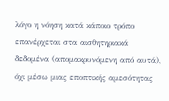λόγο η νόηση κατά κάποιο τρόπο επανέρχεται στα αισθητηριακά δεδομένα (απομακρυνόμενη από αυτά), όχι μέσω μιας εποπτικής αμεσότητας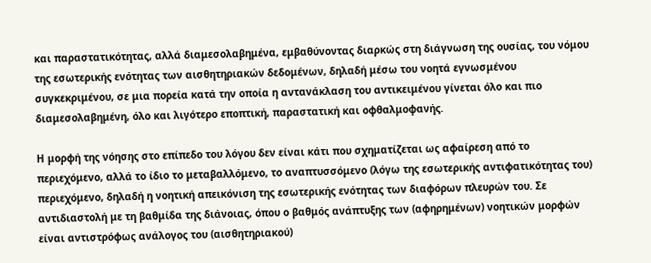και παραστατικότητας, αλλά διαμεσολαβημένα, εμβαθύνοντας διαρκώς στη διάγνωση της ουσίας, του νόμου της εσωτερικής ενότητας των αισθητηριακών δεδομένων, δηλαδή μέσω του νοητά εγνωσμένου συγκεκριμένου, σε μια πορεία κατά την οποία η αντανάκλαση του αντικειμένου γίνεται όλο και πιο διαμεσολαβημένη, όλο και λιγότερο εποπτική, παραστατική και οφθαλμοφανής.

Η μορφή της νόησης στο επίπεδο του λόγου δεν είναι κάτι που σχηματίζεται ως αφαίρεση από το περιεχόμενο, αλλά το ίδιο το μεταβαλλόμενο, το αναπτυσσόμενο (λόγω της εσωτερικής αντιφατικότητας του) περιεχόμενο, δηλαδή η νοητική απεικόνιση της εσωτερικής ενότητας των διαφόρων πλευρών του. Σε αντιδιαστολή με τη βαθμίδα της διάνοιας, όπου ο βαθμός ανάπτυξης των (αφηρημένων) νοητικών μορφών είναι αντιστρόφως ανάλογος του (αισθητηριακού)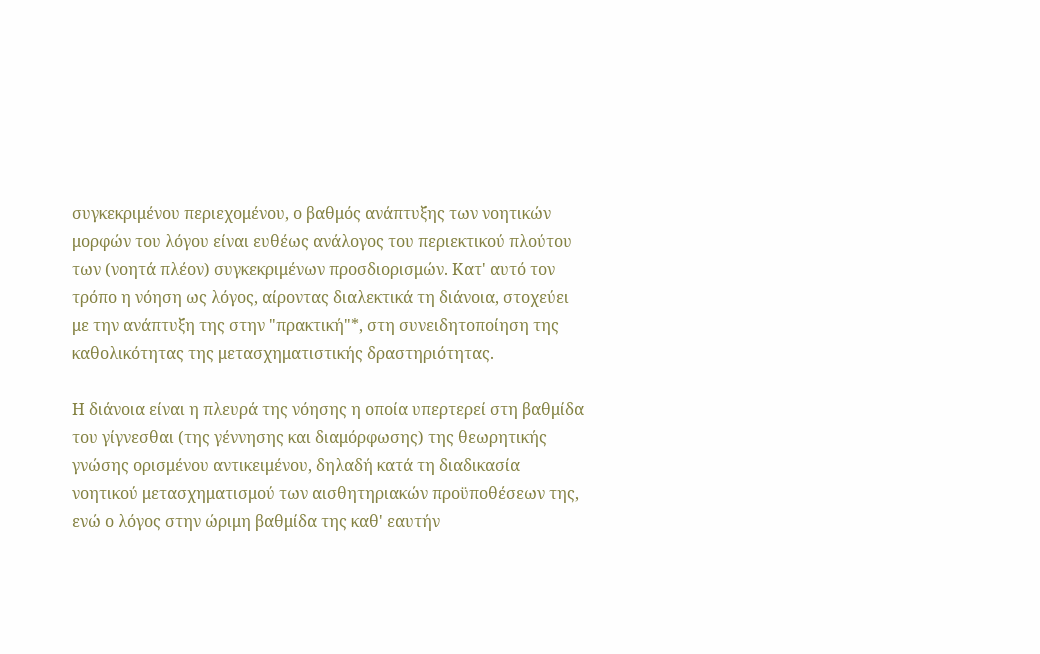συγκεκριμένου περιεχομένου, ο βαθμός ανάπτυξης των νοητικών μορφών του λόγου είναι ευθέως ανάλογος του περιεκτικού πλούτου των (νοητά πλέον) συγκεκριμένων προσδιορισμών. Κατ' αυτό τον τρόπο η νόηση ως λόγος, αίροντας διαλεκτικά τη διάνοια, στοχεύει με την ανάπτυξη της στην "πρακτική"*, στη συνειδητοποίηση της καθολικότητας της μετασχηματιστικής δραστηριότητας.

Η διάνοια είναι η πλευρά της νόησης η οποία υπερτερεί στη βαθμίδα του γίγνεσθαι (της γέννησης και διαμόρφωσης) της θεωρητικής γνώσης ορισμένου αντικειμένου, δηλαδή κατά τη διαδικασία νοητικού μετασχηματισμού των αισθητηριακών προϋποθέσεων της, ενώ ο λόγος στην ώριμη βαθμίδα της καθ' εαυτήν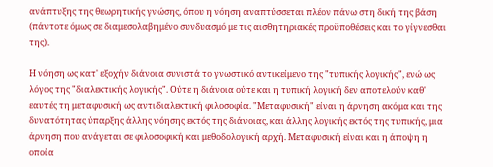ανάπτυξης της θεωρητικής γνώσης, όπου η νόηση αναπτύσσεται πλέον πάνω στη δική της βάση (πάντοτε όμως σε διαμεσολαβημένο συνδυασμό με τις αισθητηριακές προϋποθέσεις και το γίγνεσθαι της).

Η νόηση ως κατ' εξοχήν διάνοια συνιστά το γνωστικό αντικείμενο της "τυπικής λογικής", ενώ ως λόγος της "διαλεκτικής λογικής". Ούτε η διάνοια ούτε και η τυπική λογική δεν αποτελούν καθ' εαυτές τη μεταφυσική ως αντιδιαλεκτική φιλοσοφία. "Μεταφυσική" είναι η άρνηση ακόμα και της δυνατότητας ύπαρξης άλλης νόησης εκτός της διάνοιας, και άλλης λογικής εκτός της τυπικής, μια άρνηση που ανάγεται σε φιλοσοφική και μεθοδολογική αρχή. Μεταφυσική είναι και η άποψη η οποία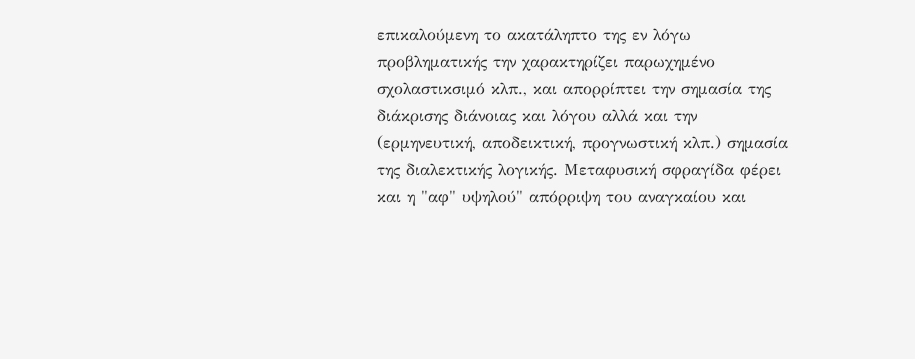επικαλούμενη το ακατάληπτο της εν λόγω προβληματικής την χαρακτηρίζει παρωχημένο σχολαστικσιμό κλπ., και απορρίπτει την σημασία της διάκρισης διάνοιας και λόγου αλλά και την (ερμηνευτική, αποδεικτική, προγνωστική κλπ.) σημασία της διαλεκτικής λογικής. Μεταφυσική σφραγίδα φέρει και η "αφ" υψηλού" απόρριψη του αναγκαίου και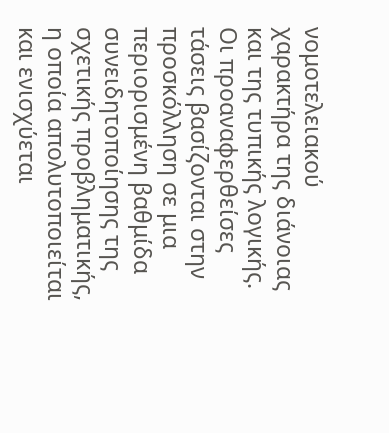νομοτελειακού χαρακτήρα της διάνοιας και της τυπικής λογικής. Οι προαναφερθείσες τάσεις βασίζονται στην προσκόλληση σε μια περιορισμένη βαθμίδα συνειδητοποίησης της σχετικής προβληματικής, η οποία απολυτοποιείται και ενισχύεται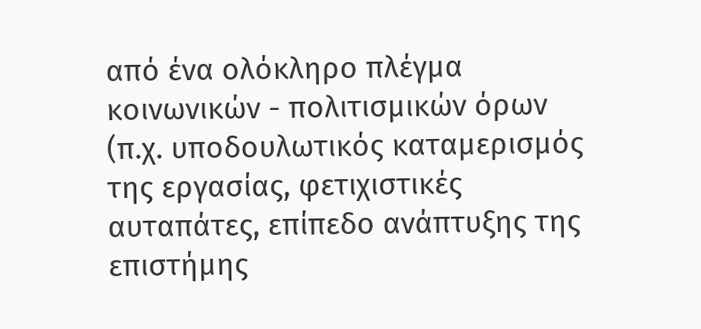από ένα ολόκληρο πλέγμα κοινωνικών - πολιτισμικών όρων (π.χ. υποδουλωτικός καταμερισμός της εργασίας, φετιχιστικές αυταπάτες, επίπεδο ανάπτυξης της επιστήμης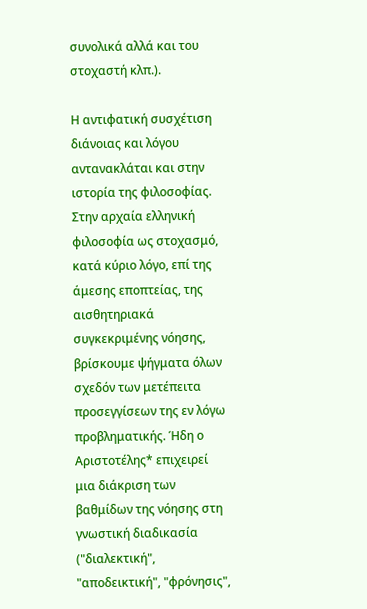συνολικά αλλά και του στοχαστή κλπ.).

Η αντιφατική συσχέτιση διάνοιας και λόγου αντανακλάται και στην ιστορία της φιλοσοφίας. Στην αρχαία ελληνική φιλοσοφία ως στοχασμό, κατά κύριο λόγο, επί της άμεσης εποπτείας, της αισθητηριακά συγκεκριμένης νόησης, βρίσκουμε ψήγματα όλων σχεδόν των μετέπειτα προσεγγίσεων της εν λόγω προβληματικής. Ήδη ο Αριστοτέλης* επιχειρεί μια διάκριση των βαθμίδων της νόησης στη γνωστική διαδικασία ("διαλεκτική", "αποδεικτική", "φρόνησις",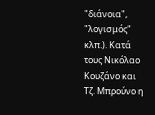"διάνοια", "λογισμός" κλπ.). Κατά τους Νικόλαο Κουζάνο και Τζ. Μπρούνο η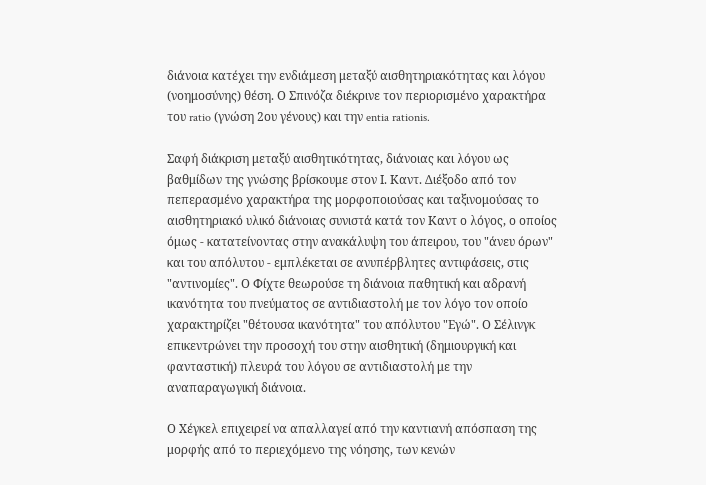διάνοια κατέχει την ενδιάμεση μεταξύ αισθητηριακότητας και λόγου (νοημοσύνης) θέση. Ο Σπινόζα διέκρινε τον περιορισμένο χαρακτήρα του ratio (γνώση 2ου γένους) και την entia rationis.

Σαφή διάκριση μεταξύ αισθητικότητας, διάνοιας και λόγου ως βαθμίδων της γνώσης βρίσκουμε στον Ι. Καντ. Διέξοδο από τον πεπερασμένο χαρακτήρα της μορφοποιούσας και ταξινομούσας το αισθητηριακό υλικό διάνοιας συνιστά κατά τον Καντ ο λόγος, ο οποίος όμως - κατατείνοντας στην ανακάλυψη του άπειρου, του "άνευ όρων" και του απόλυτου - εμπλέκεται σε ανυπέρβλητες αντιφάσεις, στις "αντινομίες". Ο Φίχτε θεωρούσε τη διάνοια παθητική και αδρανή ικανότητα του πνεύματος σε αντιδιαστολή με τον λόγο τον οποίο χαρακτηρίζει "θέτουσα ικανότητα" του απόλυτου "Εγώ". Ο Σέλινγκ επικεντρώνει την προσοχή του στην αισθητική (δημιουργική και φανταστική) πλευρά του λόγου σε αντιδιαστολή με την αναπαραγωγική διάνοια.

Ο Χέγκελ επιχειρεί να απαλλαγεί από την καντιανή απόσπαση της μορφής από το περιεχόμενο της νόησης, των κενών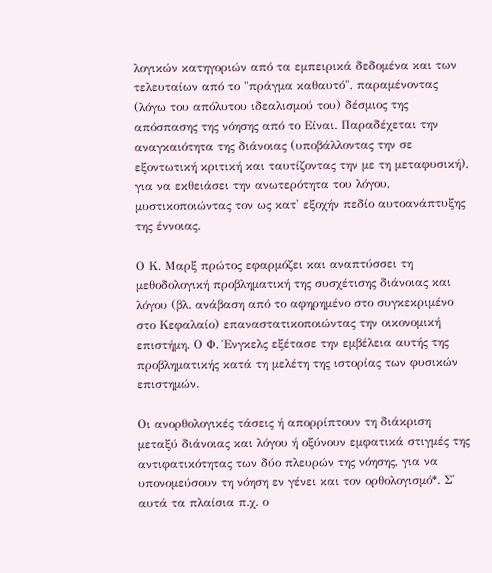λογικών κατηγοριών από τα εμπειρικά δεδομένα και των τελευταίων από το "πράγμα καθαυτό", παραμένοντας (λόγω του απόλυτου ιδεαλισμού του) δέσμιος της απόσπασης της νόησης από το Είναι. Παραδέχεται την αναγκαιότητα της διάνοιας (υποβάλλοντας την σε εξοντωτική κριτική και ταυτίζοντας την με τη μεταφυσική), για να εκθειάσει την ανωτερότητα του λόγου, μυστικοποιώντας τον ως κατ' εξοχήν πεδίο αυτοανάπτυξης της έννοιας.

Ο Κ. Μαρξ πρώτος εφαρμόζει και αναπτύσσει τη μεθοδολογική προβληματική της συσχέτισης διάνοιας και λόγου (βλ. ανάβαση από το αφηρημένο στο συγκεκριμένο στο Κεφαλαίο) επαναστατικοποιώντας την οικονομική επιστήμη. Ο Φ. Ένγκελς εξέτασε την εμβέλεια αυτής της προβληματικής κατά τη μελέτη της ιστορίας των φυσικών επιστημών.

Οι ανορθολογικές τάσεις ή απορρίπτουν τη διάκριση μεταξύ διάνοιας και λόγου ή οξύνουν εμφατικά στιγμές της αντιφατικότητας των δύο πλευρών της νόησης, για να υπονομεύσουν τη νόηση εν γένει και τον ορθολογισμό*. Σ' αυτά τα πλαίσια π.χ. ο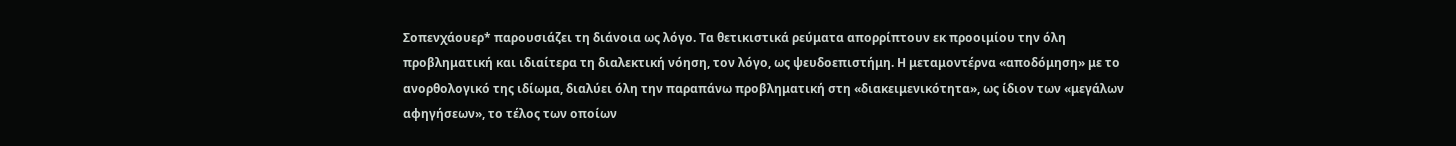Σοπενχάουερ* παρουσιάζει τη διάνοια ως λόγο. Τα θετικιστικά ρεύματα απορρίπτουν εκ προοιμίου την όλη προβληματική και ιδιαίτερα τη διαλεκτική νόηση, τον λόγο, ως ψευδοεπιστήμη. Η μεταμοντέρνα «αποδόμηση» με το ανορθολογικό της ιδίωμα, διαλύει όλη την παραπάνω προβληματική στη «διακειμενικότητα», ως ίδιον των «μεγάλων αφηγήσεων», το τέλος των οποίων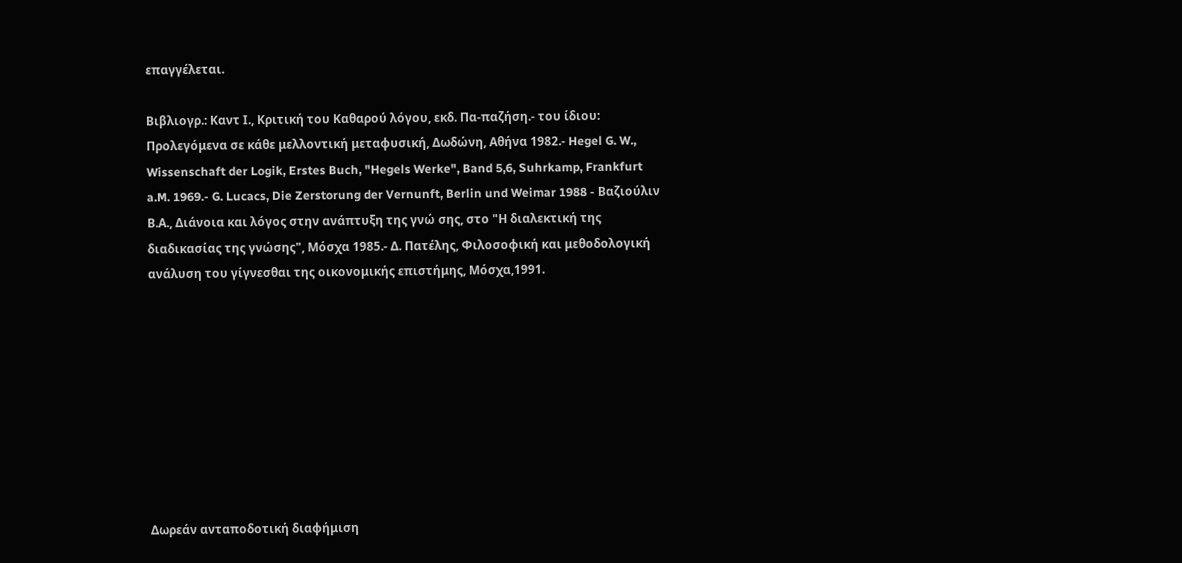επαγγέλεται.

Βιβλιογρ.: Καντ Ι., Κριτική του Καθαρού λόγου, εκδ. Πα-παζήση.- του ίδιου: Προλεγόμενα σε κάθε μελλοντική μεταφυσική, Δωδώνη, Αθήνα 1982.- Hegel G. W., Wissenschaft der Logik, Erstes Buch, "Hegels Werke", Band 5,6, Suhrkamp, Frankfurt a.M. 1969.- G. Lucacs, Die Zerstorung der Vernunft, Berlin und Weimar 1988 - Βαζιούλιν Β.Α., Διάνοια και λόγος στην ανάπτυξη της γνώ σης, στο "Η διαλεκτική της διαδικασίας της γνώσης", Μόσχα 1985.- Δ. Πατέλης, Φιλοσοφική και μεθοδολογική ανάλυση του γίγνεσθαι της οικονομικής επιστήμης, Μόσχα,1991.









Δωρεάν ανταποδοτική διαφήμιση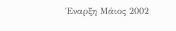Έναρξη Μάιος 2002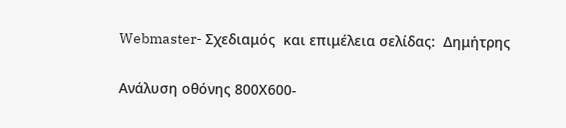Webmaster- Σχεδιαμός  και επιμέλεια σελίδας:  Δημήτρης

Ανάλυση οθόνης 800Χ600-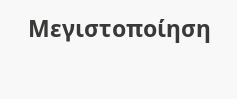Μεγιστοποίηση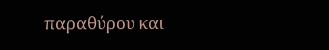παραθύρου και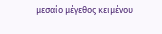μεσαίο μέγεθος κειμένου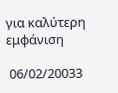για καλύτερη εμφάνιση

 06/02/20033